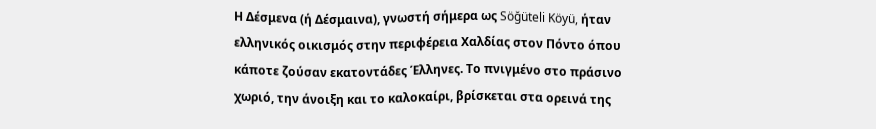Η Δέσμενα (ή Δέσμαινα), γνωστή σήμερα ως Söğüteli Köyü, ήταν ελληνικός οικισμός στην περιφέρεια Χαλδίας στον Πόντο όπου κάποτε ζούσαν εκατοντάδες Έλληνες. Το πνιγμένο στο πράσινο χωριό, την άνοιξη και το καλοκαίρι, βρίσκεται στα ορεινά της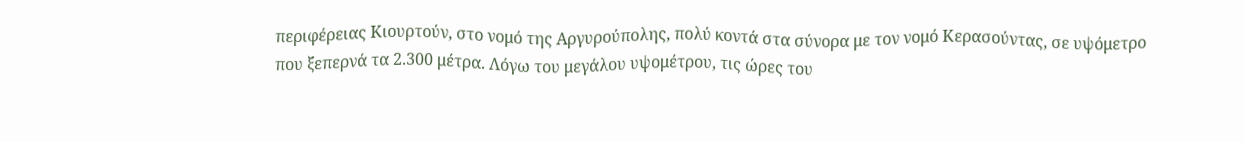περιφέρειας Κιουρτούν, στο νομό της Αργυρούπολης, πολύ κοντά στα σύνορα με τον νομό Κερασούντας, σε υψόμετρο που ξεπερνά τα 2.300 μέτρα. Λόγω του μεγάλου υψομέτρου, τις ώρες του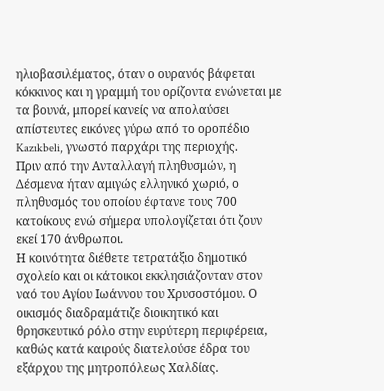ηλιοβασιλέματος, όταν ο ουρανός βάφεται κόκκινος και η γραμμή του ορίζοντα ενώνεται με τα βουνά, μπορεί κανείς να απολαύσει απίστευτες εικόνες γύρω από το οροπέδιο Kazıkbeli, γνωστό παρχάρι της περιοχής.
Πριν από την Ανταλλαγή πληθυσμών, η Δέσμενα ήταν αμιγώς ελληνικό χωριό, ο πληθυσμός του οποίου έφτανε τους 700 κατοίκους ενώ σήμερα υπολογίζεται ότι ζουν εκεί 170 άνθρωποι.
Η κοινότητα διέθετε τετρατάξιο δημοτικό σχολείο και οι κάτοικοι εκκλησιάζονταν στον ναό του Αγίου Ιωάννου του Χρυσοστόμου. Ο οικισμός διαδραμάτιζε διοικητικό και θρησκευτικό ρόλο στην ευρύτερη περιφέρεια, καθώς κατά καιρούς διατελούσε έδρα του εξάρχου της μητροπόλεως Χαλδίας.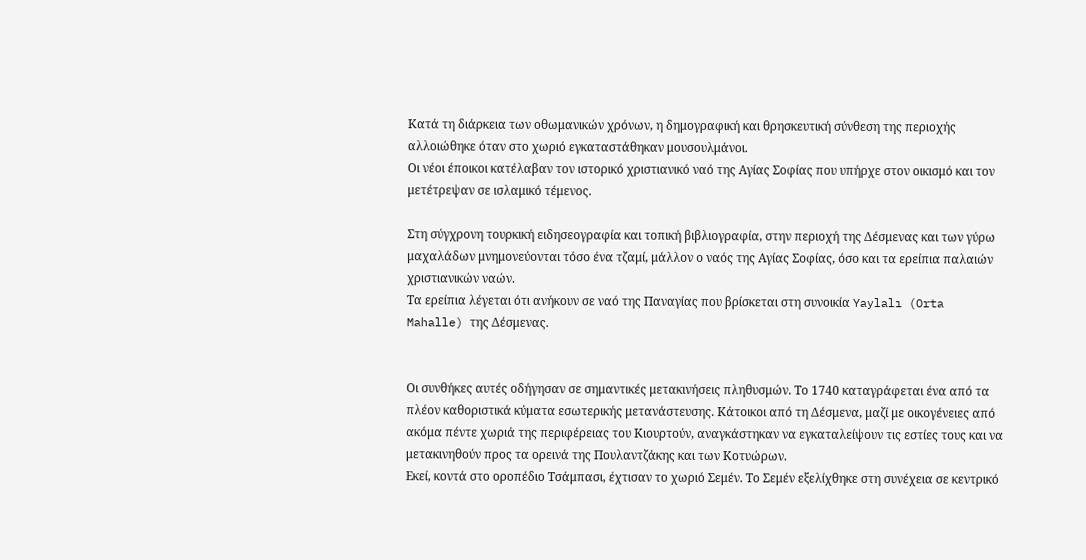Κατά τη διάρκεια των οθωμανικών χρόνων, η δημογραφική και θρησκευτική σύνθεση της περιοχής αλλοιώθηκε όταν στο χωριό εγκαταστάθηκαν μουσουλμάνοι.
Οι νέοι έποικοι κατέλαβαν τον ιστορικό χριστιανικό ναό της Αγίας Σοφίας που υπήρχε στον οικισμό και τον μετέτρεψαν σε ισλαμικό τέμενος.

Στη σύγχρονη τουρκική ειδησεογραφία και τοπική βιβλιογραφία, στην περιοχή της Δέσμενας και των γύρω μαχαλάδων μνημονεύονται τόσο ένα τζαμί, μάλλον ο ναός της Αγίας Σοφίας, όσο και τα ερείπια παλαιών χριστιανικών ναών.
Τα ερείπια λέγεται ότι ανήκουν σε ναό της Παναγίας που βρίσκεται στη συνοικία Yaylalı (Orta Mahalle) της Δέσμενας.


Οι συνθήκες αυτές οδήγησαν σε σημαντικές μετακινήσεις πληθυσμών. Το 1740 καταγράφεται ένα από τα πλέον καθοριστικά κύματα εσωτερικής μετανάστευσης. Κάτοικοι από τη Δέσμενα, μαζί με οικογένειες από ακόμα πέντε χωριά της περιφέρειας του Κιουρτούν, αναγκάστηκαν να εγκαταλείψουν τις εστίες τους και να μετακινηθούν προς τα ορεινά της Πουλαντζάκης και των Κοτυώρων.
Εκεί, κοντά στο οροπέδιο Τσάμπασι, έχτισαν το χωριό Σεμέν. Το Σεμέν εξελίχθηκε στη συνέχεια σε κεντρικό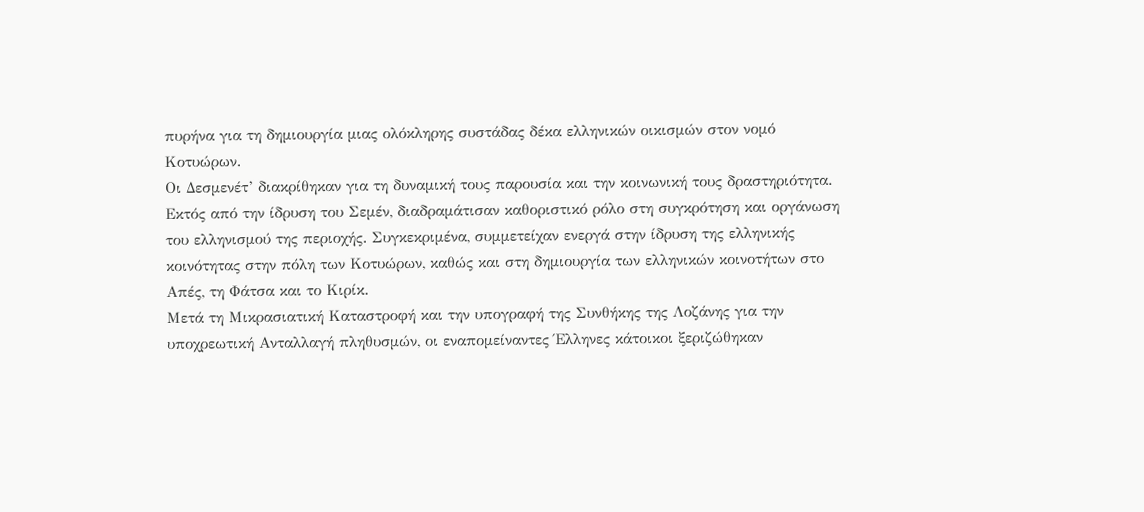πυρήνα για τη δημιουργία μιας ολόκληρης συστάδας δέκα ελληνικών οικισμών στον νομό Κοτυώρων.
Οι Δεσμενέτ’ διακρίθηκαν για τη δυναμική τους παρουσία και την κοινωνική τους δραστηριότητα. Εκτός από την ίδρυση του Σεμέν, διαδραμάτισαν καθοριστικό ρόλο στη συγκρότηση και οργάνωση του ελληνισμού της περιοχής. Συγκεκριμένα, συμμετείχαν ενεργά στην ίδρυση της ελληνικής κοινότητας στην πόλη των Κοτυώρων, καθώς και στη δημιουργία των ελληνικών κοινοτήτων στο Απές, τη Φάτσα και το Κιρίκ.
Μετά τη Μικρασιατική Καταστροφή και την υπογραφή της Συνθήκης της Λοζάνης για την υποχρεωτική Ανταλλαγή πληθυσμών, οι εναπομείναντες Έλληνες κάτοικοι ξεριζώθηκαν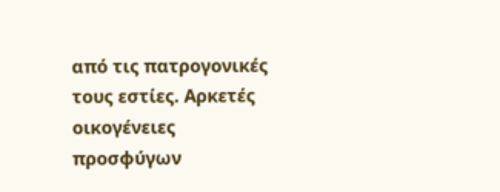από τις πατρογονικές τους εστίες. Αρκετές οικογένειες προσφύγων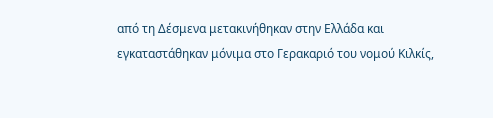από τη Δέσμενα μετακινήθηκαν στην Ελλάδα και εγκαταστάθηκαν μόνιμα στο Γερακαριό του νομού Κιλκίς,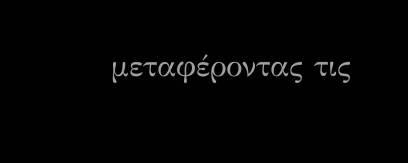μεταφέροντας τις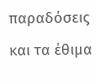παραδόσεις και τα έθιμα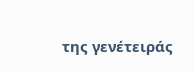της γενέτειράς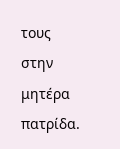τους στην μητέρα πατρίδα.